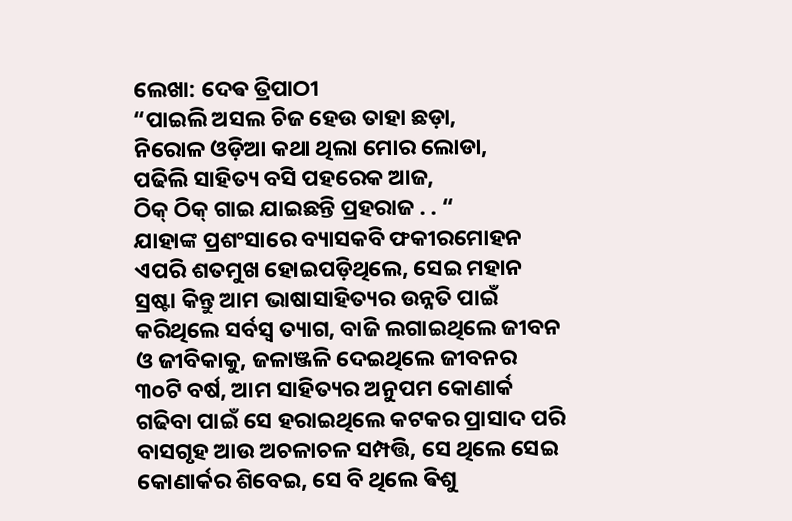ଲେଖା: ଦେଵ ତ୍ରିପାଠୀ
“ପାଇଲି ଅସଲ ଚିଜ ହେଉ ତାହା ଛଡ଼ା,
ନିରୋଳ ଓଡ଼ିଆ କଥା ଥିଲା ମୋର ଲୋଡା,
ପଢିଲି ସାହିତ୍ୟ ବସି ପହରେକ ଆଜ,
ଠିକ୍ ଠିକ୍ ଗାଇ ଯାଇଛନ୍ତି ପ୍ରହରାଜ . . “
ଯାହାଙ୍କ ପ୍ରଶଂସାରେ ବ୍ୟାସକବି ଫକୀରମୋହନ ଏପରି ଶତମୁଖ ହୋଇପଡ଼ିଥିଲେ, ସେଇ ମହାନ ସ୍ରଷ୍ଟା କିନ୍ତୁ ଆମ ଭାଷାସାହିତ୍ୟର ଉନ୍ନତି ପାଇଁ କରିଥିଲେ ସର୍ବସ୍ବ ତ୍ୟାଗ, ବାଜି ଲଗାଇଥିଲେ ଜୀବନ ଓ ଜୀବିକାକୁ, ଜଳାଞ୍ଜଳି ଦେଇଥିଲେ ଜୀବନର ୩୦ଟି ବର୍ଷ, ଆମ ସାହିତ୍ୟର ଅନୁପମ କୋଣାର୍କ ଗଢିବା ପାଇଁ ସେ ହରାଇଥିଲେ କଟକର ପ୍ରାସାଦ ପରି ବାସଗୃହ ଆଉ ଅଚଳାଚଳ ସମ୍ପତ୍ତି, ସେ ଥିଲେ ସେଇ କୋଣାର୍କର ଶିବେଇ, ସେ ବି ଥିଲେ ଵିଶୁ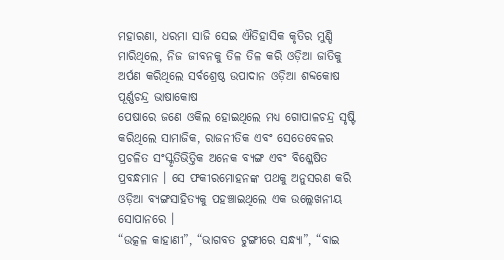ମହାରଣା, ଧରମା ସାଜି ସେଇ ଐତିହାସିକ କୃତିର ମୁଣ୍ଡି ମାରିଥିଲେ, ନିଜ ଜୀବନକୁ ତିଳ ତିଳ କରି ଓଡ଼ିଆ ଜାତିକୁ ଅର୍ପଣ କରିଥିଲେ ସର୍ବଶ୍ରେଷ୍ଠ ଉପାଦାନ ଓଡ଼ିଆ ଶବ୍ଦକୋଷ ପୂର୍ଣ୍ଣଚନ୍ଦ୍ର ଭାଷାକୋଷ
ପେଷାରେ ଜଣେ ଓକିଲ ହୋଇଥିଲେ ମଧ୍ୟ ଗୋପାଳଚନ୍ଦ୍ର ସୃଷ୍ଟି କରିଥିଲେ ସାମାଜିକ, ରାଜନୀତିକ ଏବଂ ସେତେବେଳର ପ୍ରଚଳିତ ସଂସ୍କୃତିଭିତ୍ତିକ ଅନେକ ବ୍ୟଙ୍ଗ ଏବଂ ବିଶ୍ଳେଷିତ ପ୍ରବନ୍ଧମାନ । ସେ ଫକୀରମୋହନଙ୍କ ପଥକୁ ଅନୁସରଣ କରି ଓଡ଼ିଆ ବ୍ୟଙ୍ଗସାହିତ୍ୟକୁ ପହଞ୍ଚାଇଥିଲେ ଏକ ଉଲ୍ଲେଖନୀୟ ସୋପାନରେ ।
“ଉତ୍କଳ କାହାଣୀ”, “ଭାଗବତ ଟୁଙ୍ଗୀରେ ସନ୍ଧ୍ୟା”, “ବାଇ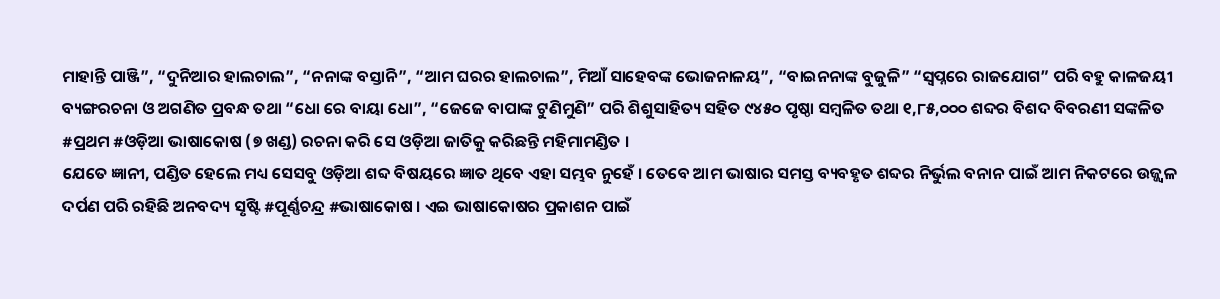ମାହାନ୍ତି ପାଞ୍ଜି”, “ଦୁନିଆର ହାଲଚାଲ”, “ନନାଙ୍କ ବସ୍ତାନି”, “ଆମ ଘରର ହାଲଚାଲ”, ମିଆଁ ସାହେବଙ୍କ ଭୋଜନାଳୟ”, “ବାଇନନାଙ୍କ ବୁଜୁଳି” “ସ୍ୱପ୍ନରେ ରାଜଯୋଗ” ପରି ବହୁ କାଳଜୟୀ ବ୍ୟଙ୍ଗରଚନା ଓ ଅଗଣିତ ପ୍ରବନ୍ଧ ତଥା “ଧୋ ରେ ବାୟା ଧୋ”, “ଜେଜେ ବାପାଙ୍କ ଟୁଣିମୁଣି” ପରି ଶିଶୁସାହିତ୍ୟ ସହିତ ୯୪୫୦ ପୃଷ୍ଠା ସମ୍ବଳିତ ତଥା ୧,୮୫,୦୦୦ ଶବ୍ଦର ବିଶଦ ବିବରଣୀ ସଙ୍କଳିତ #ପ୍ରଥମ #ଓଡ଼ିଆ ଭାଷାକୋଷ (୭ ଖଣ୍ଡ) ରଚନା କରି ସେ ଓଡ଼ିଆ ଜାତିକୁ କରିଛନ୍ତି ମହିମାମଣ୍ଡିତ ।
ଯେତେ ଜ୍ଞାନୀ, ପଣ୍ଡିତ ହେଲେ ମଧ୍ୟ ସେସବୁ ଓଡ଼ିଆ ଶବ୍ଦ ବିଷୟରେ ଜ୍ଞାତ ଥିବେ ଏହା ସମ୍ଭବ ନୁହେଁ । ତେବେ ଆମ ଭାଷାର ସମସ୍ତ ବ୍ୟବହୃତ ଶବ୍ଦର ନିର୍ଭୁଲ ବନାନ ପାଇଁ ଆମ ନିକଟରେ ଉଜ୍ଜ୍ୱଳ ଦର୍ପଣ ପରି ରହିଛି ଅନବଦ୍ୟ ସୃଷ୍ଟି #ପୂର୍ଣ୍ଣଚନ୍ଦ୍ର #ଭାଷାକୋଷ । ଏଇ ଭାଷାକୋଷର ପ୍ରକାଶନ ପାଇଁ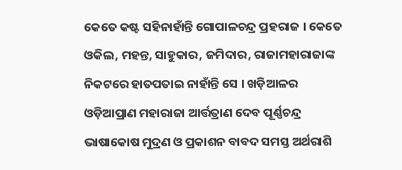କେତେ କଷ୍ଟ ସହିନାହାଁନ୍ତି ଗୋପାଳଚନ୍ଦ୍ର ପ୍ରହରାଜ । କେତେ ଓକିଲ, ମହନ୍ତ, ସାହୁକାର, ଜମିଦାର, ରାଜାମହାରାଜାଙ୍କ ନିକଟରେ ହାତପତାଇ ନାହାଁନ୍ତି ସେ । ଖଡ଼ିଆଳର ଓଡ଼ିଆପ୍ରାଣ ମହାରାଜା ଆର୍ତ୍ତତ୍ରାଣ ଦେବ ପୂର୍ଣ୍ଣଚନ୍ଦ୍ର ଭାଷାକୋଷ ମୁଦ୍ରଣ ଓ ପ୍ରକାଶନ ବାବଦ ସମସ୍ତ ଅର୍ଥରାଶି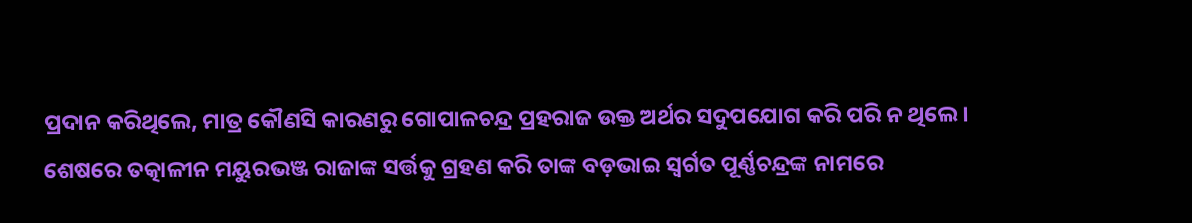ପ୍ରଦାନ କରିଥିଲେ, ମାତ୍ର କୌଣସି କାରଣରୁ ଗୋପାଳଚନ୍ଦ୍ର ପ୍ରହରାଜ ଉକ୍ତ ଅର୍ଥର ସଦୁପଯୋଗ କରି ପରି ନ ଥିଲେ ।
ଶେଷରେ ତତ୍କାଳୀନ ମୟୁରଭଞ୍ଜ ରାଜାଙ୍କ ସର୍ତ୍ତକୁ ଗ୍ରହଣ କରି ତାଙ୍କ ବଡ଼ଭାଇ ସ୍ୱର୍ଗତ ପୂର୍ଣ୍ଣଚନ୍ଦ୍ରଙ୍କ ନାମରେ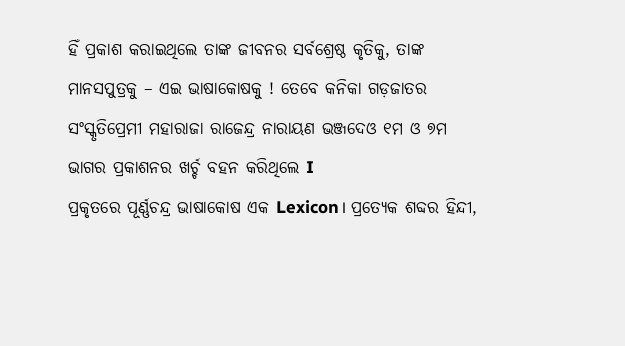ହିଁ ପ୍ରକାଶ କରାଇଥିଲେ ତାଙ୍କ ଜୀବନର ସର୍ବଶ୍ରେଷ୍ଠ କୃତିକୁ, ତାଙ୍କ ମାନସପୁତ୍ରକୁ – ଏଇ ଭାଷାକୋଷକୁ ! ତେବେ କନିକା ଗଡ଼ଜାତର ସଂସ୍କୃତିପ୍ରେମୀ ମହାରାଜା ରାଜେନ୍ଦ୍ର ନାରାୟଣ ଭଞ୍ଜଦେଓ ୧ମ ଓ ୭ମ ଭାଗର ପ୍ରକାଶନର ଖର୍ଚ୍ଚ ବହନ କରିଥିଲେ I
ପ୍ରକୃତରେ ପୂର୍ଣ୍ଣଚନ୍ଦ୍ର ଭାଷାକୋଷ ଏକ Lexicon। ପ୍ରତ୍ୟେକ ଶବ୍ଦର ହିନ୍ଦୀ,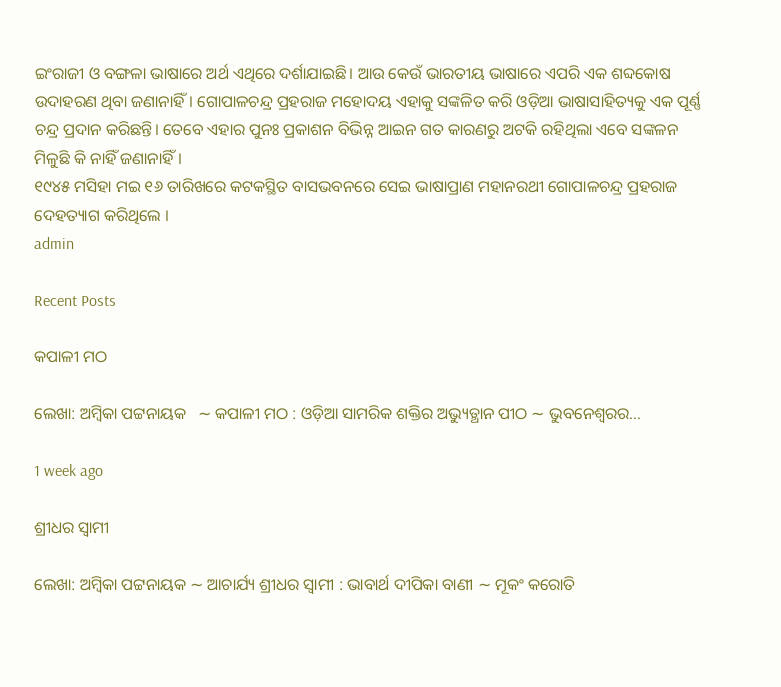ଇଂରାଜୀ ଓ ବଙ୍ଗଳା ଭାଷାରେ ଅର୍ଥ ଏଥିରେ ଦର୍ଶାଯାଇଛି। ଆଉ କେଉଁ ଭାରତୀୟ ଭାଷାରେ ଏପରି ଏକ ଶବ୍ଦକୋଷ ଉଦାହରଣ ଥିବା ଜଣାନାହିଁ। ଗୋପାଳଚନ୍ଦ୍ର ପ୍ରହରାଜ ମହୋଦୟ ଏହାକୁ ସଙ୍କଳିତ କରି ଓଡ଼ିଆ ଭାଷାସାହିତ୍ୟକୁ ଏକ ପୂର୍ଣ୍ଣ ଚନ୍ଦ୍ର ପ୍ରଦାନ କରିଛନ୍ତି। ତେବେ ଏହାର ପୁନଃ ପ୍ରକାଶନ ବିଭିନ୍ନ ଆଇନ ଗତ କାରଣରୁ ଅଟକି ରହିଥିଲା ଏବେ ସଙ୍କଳନ ମିଳୁଛି କି ନାହିଁ ଜଣାନାହିଁ।
୧୯୪୫ ମସିହା ମଇ ୧୬ ତାରିଖରେ କଟକସ୍ଥିତ ବାସଭବନରେ ସେଇ ଭାଷାପ୍ରାଣ ମହାନରଥୀ ଗୋପାଳଚନ୍ଦ୍ର ପ୍ରହରାଜ ଦେହତ୍ୟାଗ କରିଥିଲେ ।
admin

Recent Posts

କପାଳୀ ମଠ

ଲେଖା: ଅମ୍ବିକା ପଟ୍ଟନାୟକ   ∼ କପାଳୀ ମଠ : ଓଡ଼ିଆ ସାମରିକ ଶକ୍ତିର ଅଭ୍ୟୁତ୍ଥାନ ପୀଠ ∼ ଭୁବନେଶ୍ୱରର…

1 week ago

ଶ୍ରୀଧର ସ୍ୱାମୀ

ଲେଖା: ଅମ୍ବିକା ପଟ୍ଟନାୟକ ∼ ଆଚାର୍ଯ୍ୟ ଶ୍ରୀଧର ସ୍ୱାମୀ : ଭାବାର୍ଥ ଦୀପିକା ବାଣୀ ∼ ମୂକଂ କରୋତି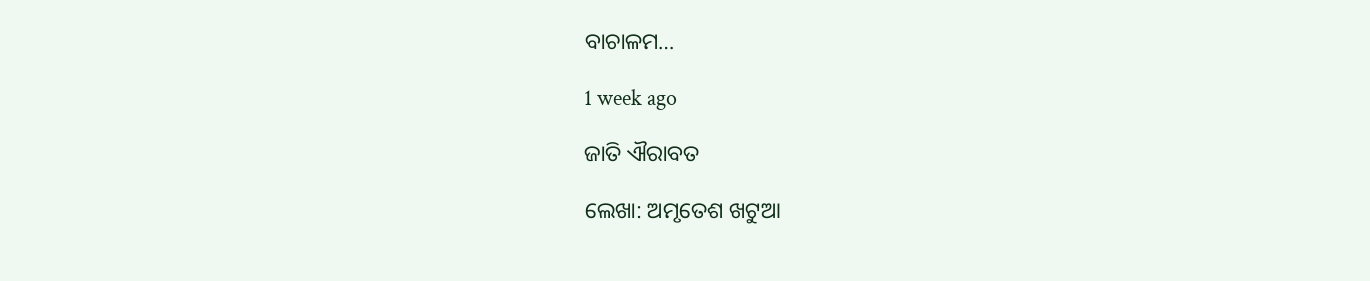ବାଚାଳମ…

1 week ago

ଜାତି ଐରାବତ

ଲେଖା: ଅମୃତେଶ ଖଟୁଆ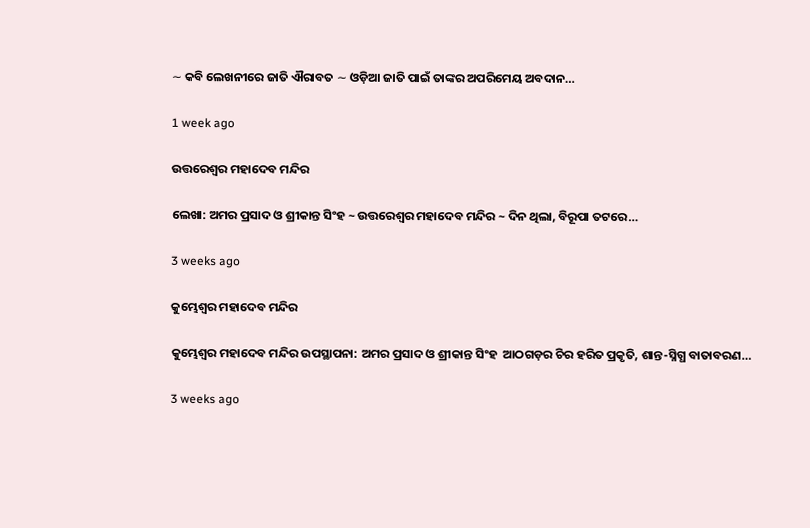∼ କବି ଲେଖନୀରେ ଜାତି ଐରାବତ ∼ ଓଡ଼ିଆ ଜାତି ପାଇଁ ତାଙ୍କର ଅପରିମେୟ ଅବଦାନ…

1 week ago

ଉତ୍ତରେଶ୍ଵର ମହାଦେବ ମନ୍ଦିର

ଲେଖା: ଅମର ପ୍ରସାଦ ଓ ଶ୍ରୀକାନ୍ତ ସିଂହ ~ ଉତ୍ତରେଶ୍ଵର ମହାଦେବ ମନ୍ଦିର ~ ଦିନ ଥିଲା, ବିରୂପା ତଟରେ…

3 weeks ago

କୁମ୍ଭେଶ୍ୱର ମହାଦେବ ମନ୍ଦିର

କୁମ୍ଭେଶ୍ୱର ମହାଦେବ ମନ୍ଦିର ଉପସ୍ଥାପନା: ଅମର ପ୍ରସାଦ ଓ ଶ୍ରୀକାନ୍ତ ସିଂହ  ଆଠଗଡ଼ର ଚିର ହରିତ ପ୍ରକୃତି, ଶାନ୍ତ-ସ୍ନିଗ୍ଧ ବାତାବରଣ…

3 weeks ago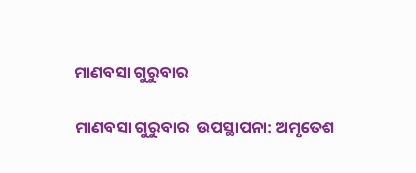ମାଣବସା ଗୁରୁବାର

ମାଣବସା ଗୁରୁବାର  ଉପସ୍ଥାପନା: ଅମୃତେଶ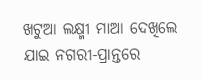ଖଟୁଆ ଲକ୍ଷ୍ମୀ ମାଆ ଦେଖିଲେ ଯାଇ ନଗରୀ-ପ୍ରାନ୍ତରେ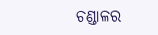ଚଣ୍ଡାଳର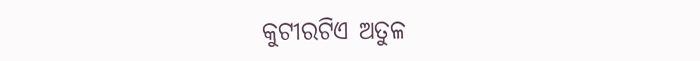କୁଟୀରଟିଏ ଅତୁଳ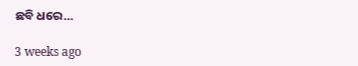ଛବି ଧରେ…

3 weeks ago